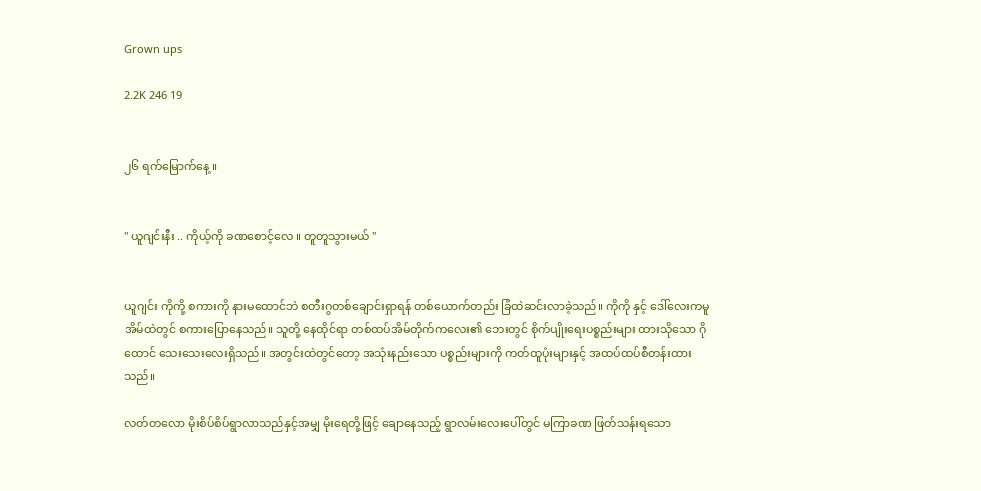Grown ups

2.2K 246 19


၂၆ ရက်မြောက်နေ့ ။


" ယူဂျင်းနီး .. ကိုယ့်ကို ခဏစောင့်လေ ။ တူတူသွားမယ် "


ယူဂျင်း ကိုကို့ စကားကို နားမထောင်ဘဲ စတီးဂွတစ်ချောင်းရှာရန် တစ်ယောက်တည်း ခြံထဲဆင်းလာခဲ့သည်။ ကိုကို နှင့် ဒေါ်လေးကမူ အိမ်ထဲတွင် စကားပြောနေသည်။ သူတို့ နေထိုင်ရာ တစ်ထပ်အိမ်တိုက်ကလေး၏ ဘေးတွင် စိုက်ပျိုးရေးပစ္စည်းများ ထားသိုသော ဂိုထောင် သေးသေးလေးရှိသည်။ အတွင်းထဲတွင်တော့ အသုံးနည်းသော ပစ္စည်းများကို ကတ်ထူပုံးများနှင့် အထပ်ထပ်စီတန်းထားသည်။

လတ်တလော မိုးစိပ်စိပ်ရွာလာသည်နှင့်အမျှ မိုးရေတို့ဖြင့် ချောနေသည့် ရွာလမ်းလေးပေါ်တွင် မကြာခဏ ဖြတ်သန်းရသော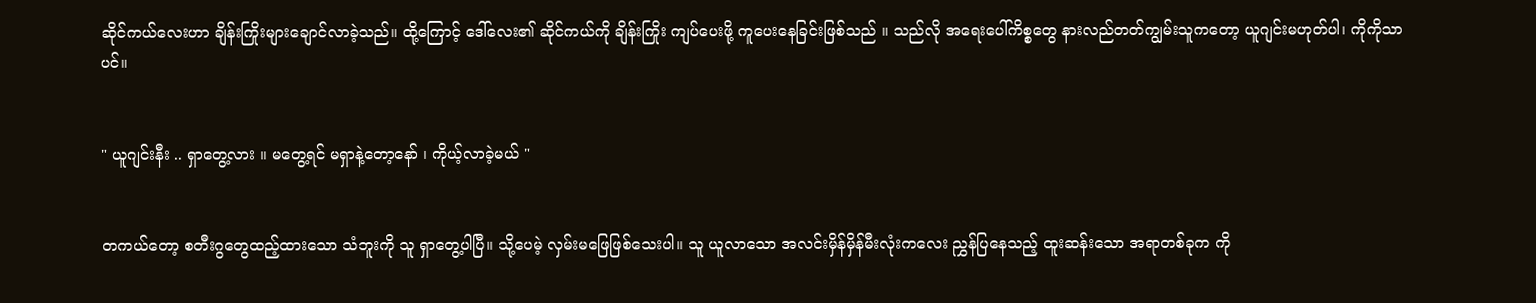ဆိုင်ကယ်လေးဟာ ချိန်းကြိုးများချောင်လာခဲ့သည်။ ထို့ကြောင့် ဒေါ်လေး၏ ဆိုင်ကယ်ကို ချိန်းကြိုး ကျပ်ပေးဖို့ ကူပေးနေခြင်းဖြစ်သည် ။ သည်လို အရေးပေါ်ကိစ္စတွေ နားလည်တတ်ကျွမ်းသူကတော့ ယူဂျင်းမဟုတ်ပါ၊ ကိုကိုသာပင်။


" ယူဂျင်းနီး .. ရှာတွေ့လား ။ မတွေ့ရင် မရှာနဲ့တော့နော် ၊ ကိုယ့်လာခဲ့မယ် "


တကယ်တော့ စတီးဂွတွေထည့်ထားသော သံဘူးကို သူ ရှာတွေ့ပါပြီ။ သို့ပေမဲ့ လှမ်းမဖြေဖြစ်သေးပါ။ သူ ယူလာသော အလင်းမှိန်မှိန်မီးလုံးကလေး ညွှန်ပြနေသည့် ထူးဆန်းသော အရာတစ်ခုက ကို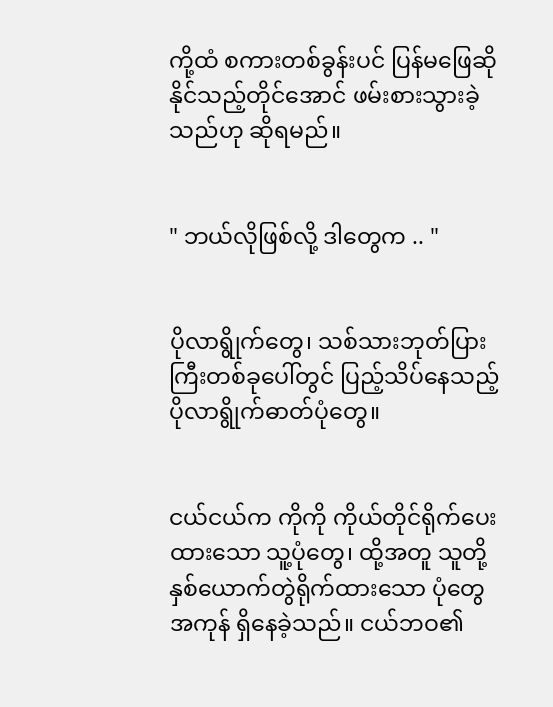ကို့ထံ စကားတစ်ခွန်းပင် ပြန်မဖြေဆိုနိုင်သည့်တိုင်အောင် ဖမ်းစားသွားခဲ့သည်ဟု ဆိုရမည်။


" ဘယ်လိုဖြစ်လို့ ဒါတွေက .. "


ပိုလာရွိုက်တွေ၊ သစ်သားဘုတ်ပြားကြီးတစ်ခုပေါ်တွင် ပြည့်သိပ်နေသည့် ပိုလာရွိုက်ဓာတ်ပုံတွေ။


ငယ်ငယ်က ကိုကို ကိုယ်တိုင်ရိုက်ပေးထားသော သူ့ပုံတွေ၊ ထို့အတူ သူတို့နှစ်ယောက်တွဲရိုက်ထားသော ပုံတွေ အကုန် ရှိနေခဲ့သည်။ ငယ်ဘဝ၏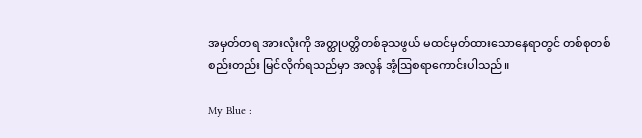အမှတ်တရ အားလုံးကို အတ္ထုပတ္တိတစ်ခုသဖွယ် မထင်မှတ်ထားသောနေရာတွင် တစ်စုတစ်စည်းတည်း မြင်လိုက်ရသည်မှာ အလွန် အံ့ဩစရာကောင်းပါသည်။

My Blue :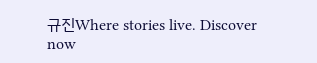규진Where stories live. Discover now